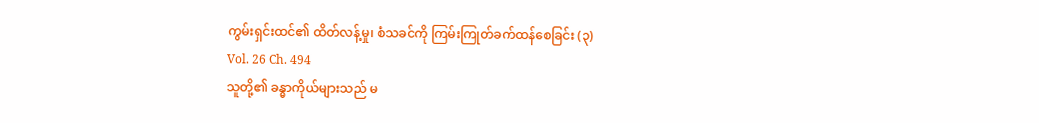ကွမ်းရှင်းထင်၏ ထိတ်လန့်မှု၊ စံသခင်ကို ကြမ်းကြုတ်ခက်ထန်စေခြင်း (၃)
Vol. 26 Ch. 494
သူတို့၏ ခန္ဓာကိုယ်များသည် မ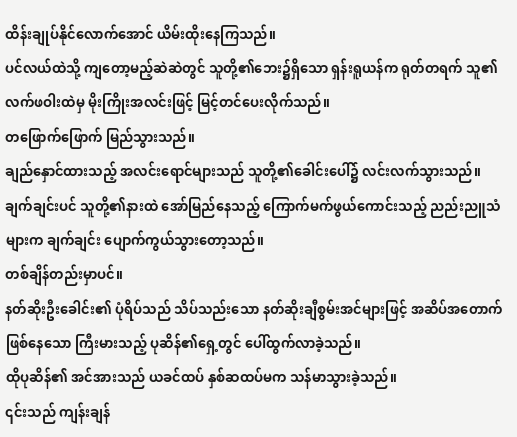ထိန်းချုပ်နိုင်လောက်အောင် ယိမ်းထိုးနေကြသည်။
ပင်လယ်ထဲသို့ ကျတော့မည့်ဆဲဆဲတွင် သူတို့၏ဘေး၌ရှိသော ရှန်းရူယန်က ရုတ်တရက် သူ၏ လက်ဖဝါးထဲမှ မိုးကြိုးအလင်းဖြင့် မြင့်တင်ပေးလိုက်သည်။
တဖြောက်ဖြောက် မြည်သွားသည်။
ချည်နှောင်ထားသည့် အလင်းရောင်များသည် သူတို့၏ခေါင်းပေါ်၌ လင်းလက်သွားသည်။
ချက်ချင်းပင် သူတို့၏နားထဲ အော်မြည်နေသည့် ကြောက်မက်ဖွယ်ကောင်းသည့် ညည်းညူသံများက ချက်ချင်း ပျောက်ကွယ်သွားတော့သည်။
တစ်ချိန်တည်းမှာပင်။
နတ်ဆိုးဦးခေါင်း၏ ပုံရိပ်သည် သိပ်သည်းသော နတ်ဆိုးချီစွမ်းအင်များဖြင့် အဆိပ်အတောက် ဖြစ်နေသော ကြီးမားသည့် ပုဆိန်၏ရှေ့တွင် ပေါ်ထွက်လာခဲ့သည်။
ထိုပုဆိန်၏ အင်အားသည် ယခင်ထပ် နှစ်ဆထပ်မက သန်မာသွားခဲ့သည်။
၎င်းသည် ကျန်းချန်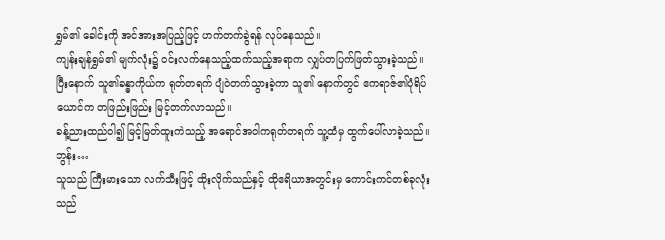ရွှမ်၏ ခေါင်းကို အင်အားအပြည့်ဖြင့် ဟက်တက်ခွဲရန် လုပ်နေသည်။
ကျန်းချန်ရွှမ်၏ မျက်လုံး၌ ဝင်းလက်နေသည့်ထက်သည့်အရာက လျှပ်တပြက်ဖြတ်သွားခဲ့သည်။
ပြီးနောက် သူ၏ခန္ဓာကိုယ်က ရုတ်တရက် ပျံဝဲတက်သွားခဲ့ကာ သူ၏ နောက်တွင် ဧကရာဇ်၏ပုံရိပ်ယောင်က တဖြည်းဖြည်း မြင့်တက်လာသည်။
ခန့်ညားထည်ဝါ၍ မြင့်မြတ်ထူးကဲသည့် အရောင်အဝါကရုတ်တရက် သူ့ထံမှ ထွက်ပေါ်လာခဲ့သည်။
ဘွန်း…
သူသည် ကြီးမားသော လက်သီးဖြင့် ထိုးလိုက်သည်နှင့် ထိုဧရိယာအတွင်းမှ ကောင်းကင်တစ်ခုလုံးသည်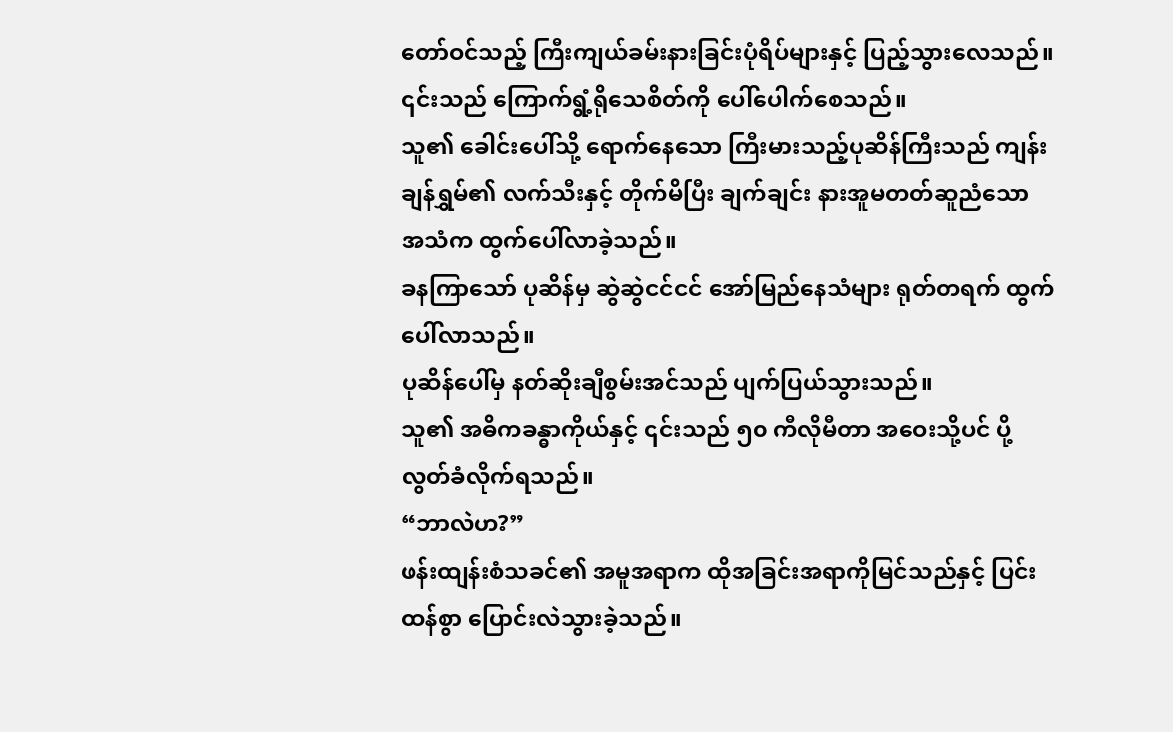တော်ဝင်သည့် ကြီးကျယ်ခမ်းနားခြင်းပုံရိပ်များနှင့် ပြည့်သွားလေသည်။
၎င်းသည် ကြောက်ရွံ့ရိုသေစိတ်ကို ပေါ်ပေါက်စေသည်။
သူ၏ ခေါင်းပေါ်သို့ ရောက်နေသော ကြီးမားသည့်ပုဆိန်ကြီးသည် ကျန်းချန်ရွှမ်၏ လက်သီးနှင့် တိုက်မိပြီး ချက်ချင်း နားအူမတတ်ဆူညံသော အသံက ထွက်ပေါ်လာခဲ့သည်။
ခနကြာသော် ပုဆိန်မှ ဆွဲဆွဲငင်ငင် အော်မြည်နေသံများ ရုတ်တရက် ထွက်ပေါ်လာသည်။
ပုဆိန်ပေါ်မှ နတ်ဆိုးချီစွမ်းအင်သည် ပျက်ပြယ်သွားသည်။
သူ၏ အဓိကခန္ဓာကိုယ်နှင့် ၎င်းသည် ၅၀ ကီလိုမီတာ အဝေးသို့ပင် ပို့လွတ်ခံလိုက်ရသည်။
“ဘာလဲဟ?”
ဖန်းထျန်းစံသခင်၏ အမူအရာက ထိုအခြင်းအရာကိုမြင်သည်နှင့် ပြင်းထန်စွာ ပြောင်းလဲသွားခဲ့သည်။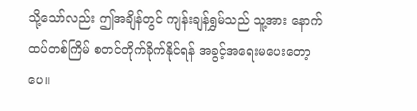သို့သော်လည်း ဤအချိန်တွင် ကျန်းချန်ရွှမ်သည် သူ့အား နောက်ထပ်တစ်ကြိမ် စတင်တိုက်ခိုက်နိုင်ရန် အခွင့်အရေးမပေးတော့ပေ။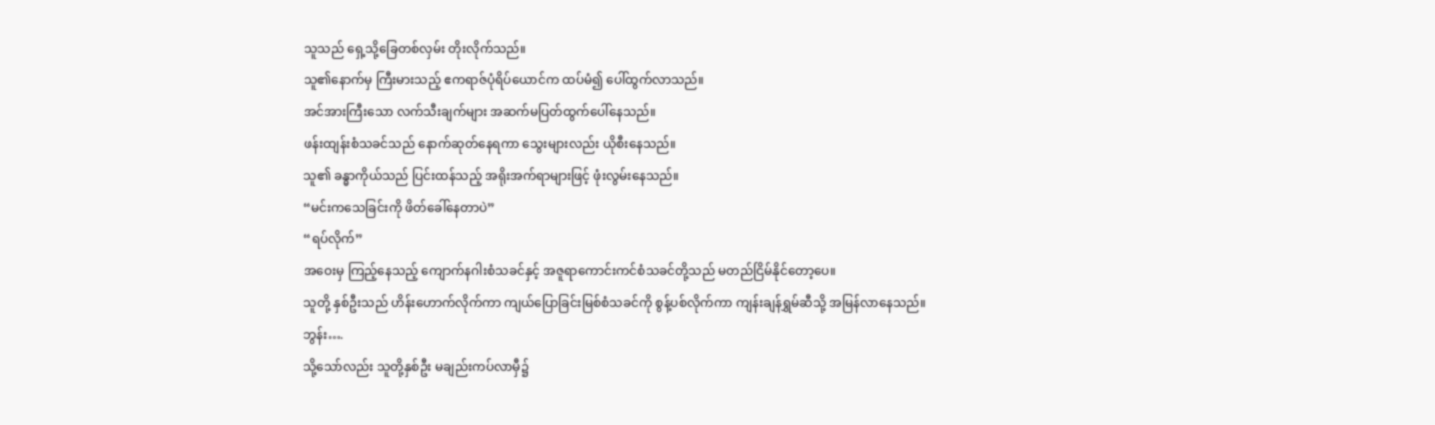သူသည် ရှေ့သို့ခြေတစ်လှမ်း တိုးလိုက်သည်။
သူ၏နောက်မှ ကြီးမားသည့် ဧကရာဇ်ပုံရိပ်ယောင်က ထပ်မံ၍ ပေါ်ထွက်လာသည်။
အင်အားကြီးသော လက်သီးချက်များ အဆက်မပြတ်ထွက်ပေါ်နေသည်။
ဖန်းထျန်းစံသခင်သည် နောက်ဆုတ်နေရကာ သွေးများလည်း ယိုစီးနေသည်။
သူ၏ ခန္ဓာကိုယ်သည် ပြင်းထန်သည့် အရိုးအက်ရာများဖြင့် ဖုံးလွမ်းနေသည်။
“မင်းကသေခြင်းကို ဖိတ်ခေါ်နေတာပဲ”
“ရပ်လိုက်”
အဝေးမှ ကြည့်နေသည့် ကျောက်နဂါးစံသခင်နှင့် အဇူရာကောင်းကင်စံသခင်တို့သည် မတည်ငြိမ်နိုင်တော့ပေ။
သူတို့ နှစ်ဦးသည် ဟိန်းဟောက်လိုက်ကာ ကျယ်ပြောခြင်းမြစ်စံသခင်ကို စွန့်ပစ်လိုက်ကာ ကျန်းချန်ရွှမ်ဆီသို့ အမြန်လာနေသည်။
ဘွန်း….
သို့သော်လည်း သူတို့နှစ်ဦး မချည်းကပ်လာမှီ၌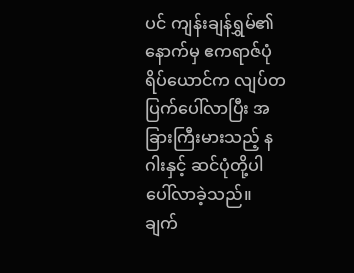ပင် ကျန်းချန်ရွှမ်၏နောက်မှ ဧကရာဇ်ပုံရိပ်ယောင်က လျပ်တပြက်ပေါ်လာပြီး အခြားကြီးမားသည့် နဂါးနှင့် ဆင်ပုံတို့ပါ ပေါ်လာခဲ့သည်။
ချက်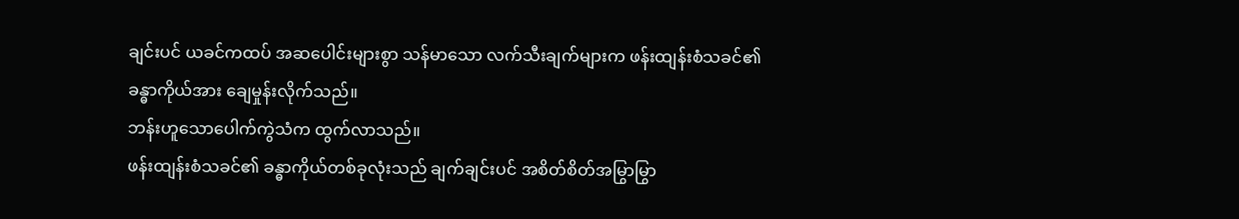ချင်းပင် ယခင်ကထပ် အဆပေါင်းများစွာ သန်မာသော လက်သီးချက်များက ဖန်းထျန်းစံသခင်၏ ခန္ဓာကိုယ်အား ချေမှုန်းလိုက်သည်။
ဘန်းဟူသောပေါက်ကွဲသံက ထွက်လာသည်။
ဖန်းထျန်းစံသခင်၏ ခန္ဓာကိုယ်တစ်ခုလုံးသည် ချက်ချင်းပင် အစိတ်စိတ်အမြွာမြွာ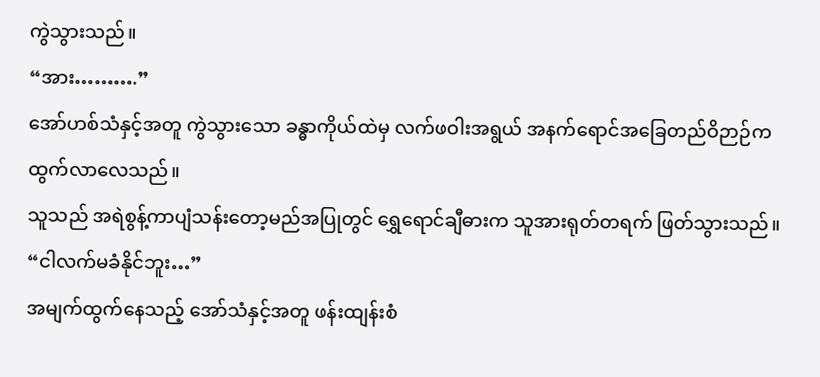ကွဲသွားသည်။
“အား……….”
အော်ဟစ်သံနှင့်အတူ ကွဲသွားသော ခန္ဓာကိုယ်ထဲမှ လက်ဖဝါးအရွယ် အနက်ရောင်အခြေတည်ဝိဉာဉ်က ထွက်လာလေသည်။
သူသည် အရဲစွန့်ကာပျံသန်းတော့မည်အပြုတွင် ရွှေရောင်ချီဓားက သူအားရုတ်တရက် ဖြတ်သွားသည်။
“ငါလက်မခံနိုင်ဘူး…”
အမျက်ထွက်နေသည့် အော်သံနှင့်အတူ ဖန်းထျန်းစံ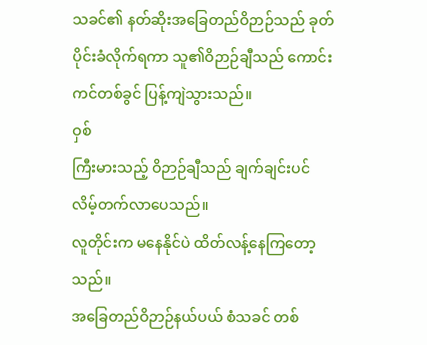သခင်၏ နတ်ဆိုးအခြေတည်ဝိဉာဉ်သည် ခုတ်ပိုင်းခံလိုက်ရကာ သူ၏ဝိဉာဉ်ချီသည် ကောင်းကင်တစ်ခွင် ပြန့်ကျဲသွားသည်။
ဝှစ်
ကြီးမားသည့် ဝိဉာဉ်ချီသည် ချက်ချင်းပင် လိမ့်တက်လာပေသည်။
လူတိုင်းက မနေနိုင်ပဲ ထိတ်လန့်နေကြတော့သည်။
အခြေတည်ဝိဉာဉ်နယ်ပယ် စံသခင် တစ်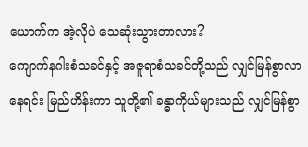ယောက်က အဲ့လိုပဲ သေဆုံးသွားတာလား?
ကျောက်နဂါးစံသခင်နှင့် အဇူရာစံသခင်တို့သည် လျှင်မြန်စွာလာနေရင်း မြည်ဟိန်းကာ သူတို့၏ ခန္ဓာကိုယ်များသည် လျှင်မြန်စွာ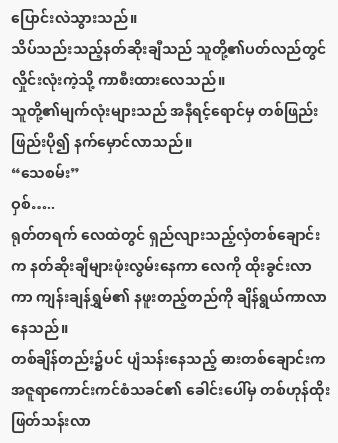ပြောင်းလဲသွားသည်။
သိပ်သည်းသည့်နတ်ဆိုးချီသည် သူတို့၏ပတ်လည်တွင် လှိုင်းလုံးကဲ့သို့ ကာစီးထားလေသည်။
သူတို့၏မျက်လုံးများသည် အနီရင့်ရောင်မှ တစ်ဖြည်းဖြည်းပို၍ နက်မှောင်လာသည်။
“သေစမ်း”
ဝှစ်…..
ရုတ်တရက် လေထဲတွင် ရှည်လျားသည့်လှံတစ်ချောင်းက နတ်ဆိုးချီများဖုံးလွမ်းနေကာ လေကို ထိုးခွင်းလာကာ ကျန်းချန်ရွှမ်၏ နဖူးတည့်တည်ကို ချိန်ရွယ်ကာလာနေသည်။
တစ်ချိန်တည်း၌ပင် ပျံသန်းနေသည့် ဓားတစ်ချောင်းက အဇူရာကောင်းကင်စံသခင်၏ ခေါင်းပေါ်မှ တစ်ဟုန်ထိုး ဖြတ်သန်းလာ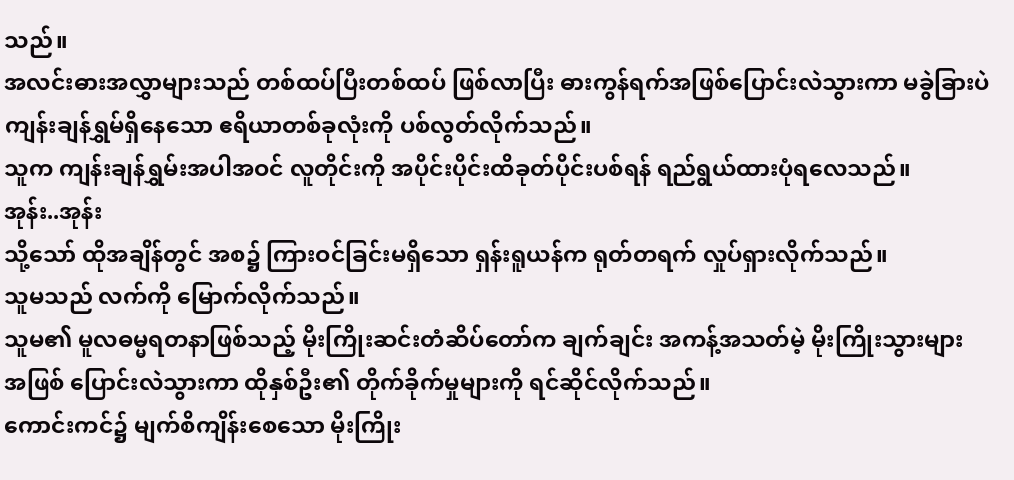သည်။
အလင်းဓားအလွှာများသည် တစ်ထပ်ပြီးတစ်ထပ် ဖြစ်လာပြီး ဓားကွန်ရက်အဖြစ်ပြောင်းလဲသွားကာ မခွဲခြားပဲ ကျန်းချန်ရွှမ်ရှိနေသော ဧရိယာတစ်ခုလုံးကို ပစ်လွတ်လိုက်သည်။
သူက ကျန်းချန်ရွှမ်းအပါအဝင် လူတိုင်းကို အပိုင်းပိုင်းထိခုတ်ပိုင်းပစ်ရန် ရည်ရွယ်ထားပုံရလေသည်။
အုန်း..အုန်း
သို့သော် ထိုအချိန်တွင် အစ၌ ကြားဝင်ခြင်းမရှိသော ရှန်းရူယန်က ရုတ်တရက် လှုပ်ရှားလိုက်သည်။
သူမသည် လက်ကို မြောက်လိုက်သည်။
သူမ၏ မူလဓမ္မရတနာဖြစ်သည့် မိုးကြိုးဆင်းတံဆိပ်တော်က ချက်ချင်း အကန့်အသတ်မဲ့ မိုးကြိုးသွားများ အဖြစ် ပြောင်းလဲသွားကာ ထိုနှစ်ဦး၏ တိုက်ခိုက်မှုများကို ရင်ဆိုင်လိုက်သည်။
ကောင်းကင်၌ မျက်စိကျိန်းစေသော မိုးကြိုး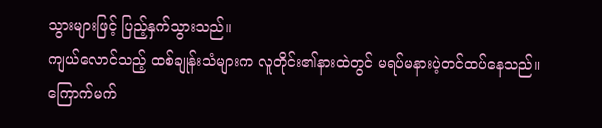သွားများဖြင့် ပြည့်နှက်သွားသည်။
ကျယ်လောင်သည့် ထစ်ချုန်းသံများက လူတိုင်း၏နားထဲတွင် မရပ်မနားပဲ့တင်ထပ်နေသည်။
ကြောက်မက်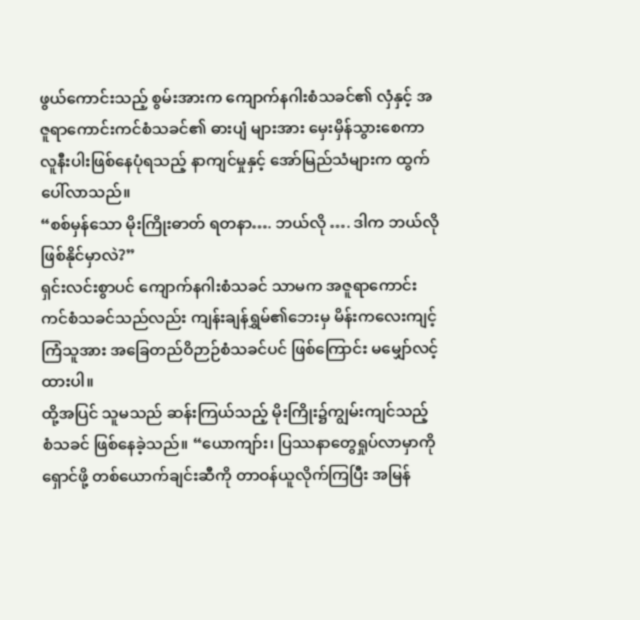ဖွယ်ကောင်းသည့် စွမ်းအားက ကျောက်နဂါးစံသခင်၏ လှံနှင့် အဇူရာကောင်းကင်စံသခင်၏ ဓားပျံ များအား မှေးမှိန်သွားစေကာ လူနီးပါးဖြစ်နေပုံရသည့် နာကျင်မှုနှင့် အော်မြည်သံများက ထွက်ပေါ်လာသည်။
“စစ်မှန်သော မိုးကြိုးဓာတ် ရတနာ…. ဘယ်လို …. ဒါက ဘယ်လိုဖြစ်နိုင်မှာလဲ?”
ရှင်းလင်းစွာပင် ကျောက်နဂါးစံသခင် သာမက အဇူရာကောင်းကင်စံသခင်သည်လည်း ကျန်းချန်ရွှမ်၏ဘေးမှ မိန်းကလေးကျင့်ကြံသူအား အခြေတည်ဝိဉာဉ်စံသခင်ပင် ဖြစ်ကြောင်း မမျှော်လင့်ထားပါ။
ထို့အပြင် သူမသည် ဆန်းကြယ်သည့် မိုးကြိုး၌ကျွမ်းကျင်သည့် စံသခင် ဖြစ်နေခဲ့သည်။ “ယောကျာ်း၊ ပြဿနာတွေရှုပ်လာမှာကို ရှောင်ဖို့ တစ်ယောက်ချင်းဆီကို တာဝန်ယူလိုက်ကြပြီး အမြန်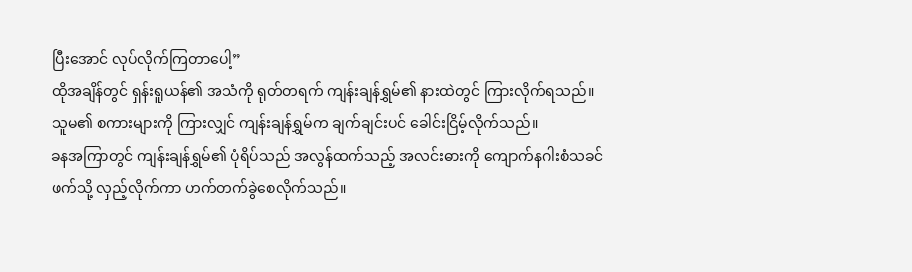ပြီးအောင် လုပ်လိုက်ကြတာပေါ့”
ထိုအချိန်တွင် ရှန်းရူယန်၏ အသံကို ရုတ်တရက် ကျန်းချန်ရွှမ်၏ နားထဲတွင် ကြားလိုက်ရသည်။
သူမ၏ စကားများကို ကြားလျှင် ကျန်းချန်ရွှမ်က ချက်ချင်းပင် ခေါင်းငြိမ့်လိုက်သည်။
ခနအကြာတွင် ကျန်းချန်ရွှမ်၏ ပုံရိပ်သည် အလွန်ထက်သည့် အလင်းဓားကို ကျောက်နဂါးစံသခင်ဖက်သို့ လှည့်လိုက်ကာ ဟက်တက်ခွဲစေလိုက်သည်။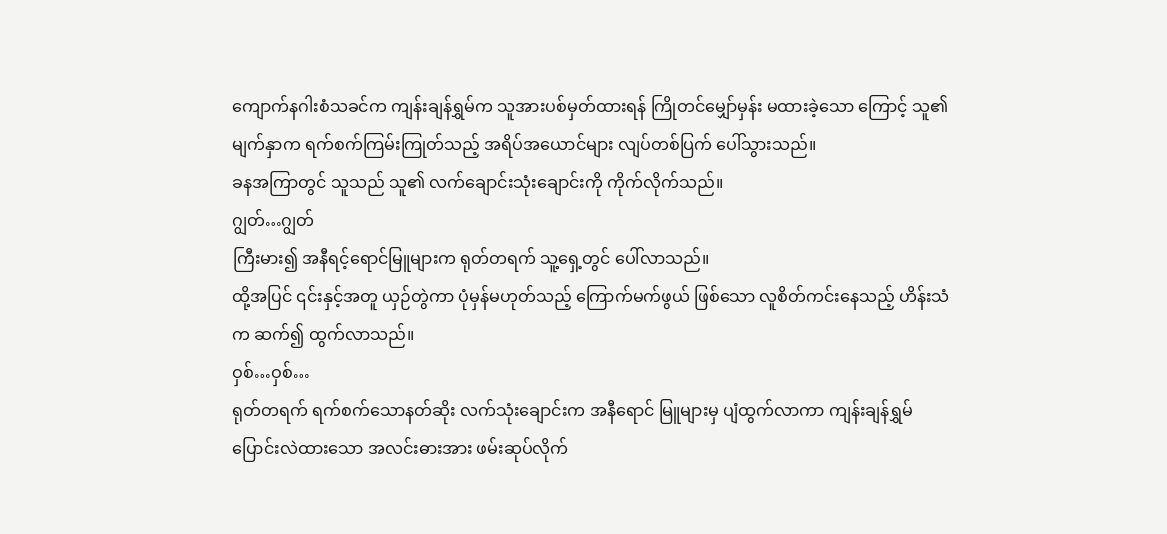ကျောက်နဂါးစံသခင်က ကျန်းချန်ရွှမ်က သူအားပစ်မှတ်ထားရန် ကြိုတင်မျှော်မှန်း မထားခဲ့သော ကြောင့် သူ၏မျက်နှာက ရက်စက်ကြမ်းကြုတ်သည့် အရိပ်အယောင်များ လျပ်တစ်ပြက် ပေါ်သွားသည်။
ခနအကြာတွင် သူသည် သူ၏ လက်ချောင်းသုံးချောင်းကို ကိုက်လိုက်သည်။
ဂျွတ်…ဂျွတ်
ကြီးမား၍ အနီရင့်ရောင်မြူများက ရုတ်တရက် သူ့ရှေ့တွင် ပေါ်လာသည်။
ထို့အပြင် ၎င်းနှင့်အတူ ယှဉ်တွဲကာ ပုံမှန်မဟုတ်သည့် ကြောက်မက်ဖွယ် ဖြစ်သော လူစိတ်ကင်းနေသည့် ဟိန်းသံက ဆက်၍ ထွက်လာသည်။
ဝှစ်…ဝှစ်…
ရုတ်တရက် ရက်စက်သောနတ်ဆိုး လက်သုံးချောင်းက အနီရောင် မြူများမှ ပျံထွက်လာကာ ကျန်းချန်ရွှမ် ပြောင်းလဲထားသော အလင်းဓားအား ဖမ်းဆုပ်လိုက်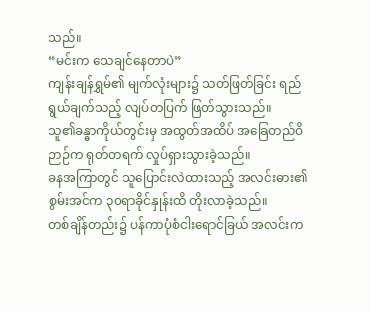သည်။
“မင်းက သေချင်နေတာပဲ”
ကျန်းချန်ရွှမ်၏ မျက်လုံးများ၌ သတ်ဖြတ်ခြင်း ရည်ရွယ်ချက်သည့် လျပ်တပြက် ဖြတ်သွားသည်။
သူ၏ခန္ဓာကိုယ်တွင်းမှ အထွတ်အထိပ် အခြေတည်ဝိဉာဉ်က ရုတ်တရက် လှုပ်ရှားသွားခဲ့သည်။
ခနအကြာတွင် သူပြောင်းလဲထားသည့် အလင်းဓား၏ စွမ်းအင်က ၃၀ရာခိုင်နှုန်းထိ တိုးလာခဲ့သည်။
တစ်ချိန်တည်း၌ ပန်ကာပုံစံငါးရောင်ခြယ် အလင်းက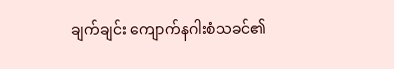ချက်ချင်း ကျောက်နဂါးစံသခင်၏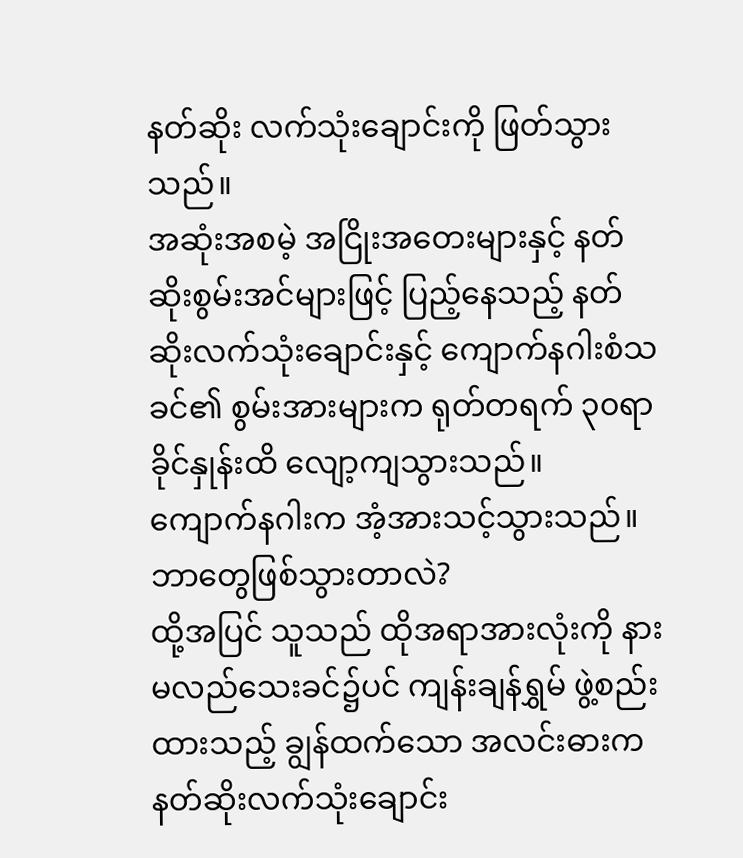နတ်ဆိုး လက်သုံးချောင်းကို ဖြတ်သွားသည်။
အဆုံးအစမဲ့ အငြိုးအတေးများနှင့် နတ်ဆိုးစွမ်းအင်များဖြင့် ပြည့်နေသည့် နတ်ဆိုးလက်သုံးချောင်းနှင့် ကျောက်နဂါးစံသခင်၏ စွမ်းအားများက ရုတ်တရက် ၃၀ရာခိုင်နှုန်းထိ လျော့ကျသွားသည်။
ကျောက်နဂါးက အံ့အားသင့်သွားသည်။
ဘာတွေဖြစ်သွားတာလဲ?
ထို့အပြင် သူသည် ထိုအရာအားလုံးကို နားမလည်သေးခင်၌ပင် ကျန်းချန်ရွှမ် ဖွဲ့စည်းထားသည့် ချွန်ထက်သော အလင်းဓားက နတ်ဆိုးလက်သုံးချောင်း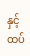နှင့် ထပ်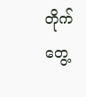တိုက်တွေ့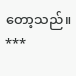တော့သည်။
***